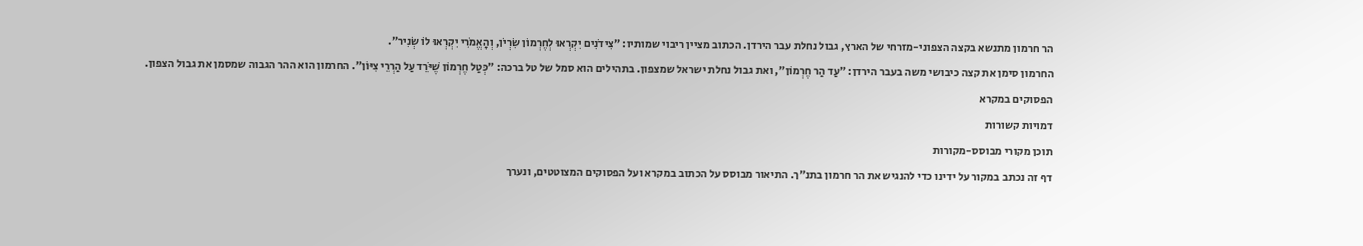הר חרמון מתנשא בקצה הצפוני-מזרחי של הארץ, גבול נחלת עבר הירדן. הכתוב מציין ריבוי שמותיו: ״צִידֹנִים יִקְרְאוּ לְחֶרְמוֹן שִׂרְיֹן, וְהָאֱמֹרִי יִקְרְאוּ לוֹ שְׂנִיר״.
החרמון סימן את קצה כיבושי משה בעבר הירדן: ״עַד הַר חֶרְמוֹן״, ואת גבול נחלת ישראל שמצפון. בתהילים הוא סמל של טל ברכה: ״כְּטַל חֶרְמוֹן שֶׁיֹּרֵד עַל הַרְרֵי צִיּוֹן״. החרמון הוא ההר הגבוה שמסמן את גבול הצפון.
הפסוקים במקרא
דמויות קשורות
תוכן מקורי מבוסס-מקורות
דף זה נכתב במקור על ידינו כדי להנגיש את הר חרמון בתנ״ך. התיאור מבוסס על הכתוב במקרא ועל הפסוקים המצוטטים, ונערך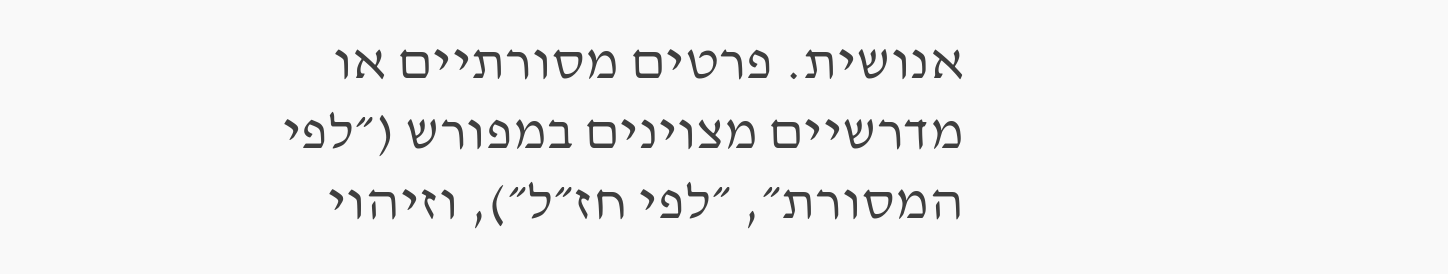אנושית. פרטים מסורתיים או מדרשיים מצוינים במפורש (״לפי המסורת״, ״לפי חז״ל״), וזיהוי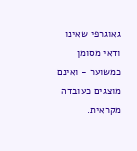גאוגרפי שאינו ודאי מסומן כמשוער - ואינם מוצגים כעובדה מקראית.